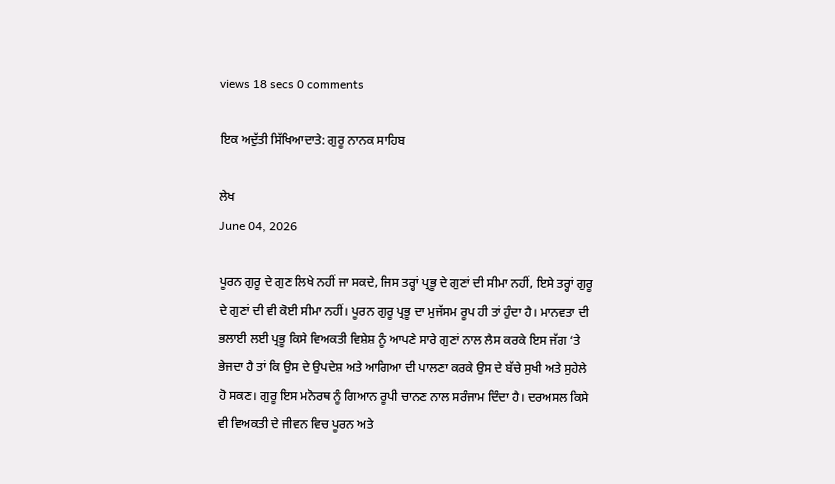views 18 secs 0 comments

ਇਕ ਅਦੁੱਤੀ ਸਿੱਖਿਆਦਾਤੇ: ਗੁਰੂ ਨਾਨਕ ਸਾਹਿਬ

ਲੇਖ
June 04, 2026

ਪੂਰਨ ਗੁਰੂ ਦੇ ਗੁਣ ਲਿਖੇ ਨਹੀਂ ਜਾ ਸਕਦੇ, ਜਿਸ ਤਰ੍ਹਾਂ ਪ੍ਰਭੂ ਦੇ ਗੁਣਾਂ ਦੀ ਸੀਮਾ ਨਹੀਂ, ਇਸੇ ਤਰ੍ਹਾਂ ਗੁਰੂ ਦੇ ਗੁਣਾਂ ਦੀ ਵੀ ਕੋਈ ਸੀਮਾ ਨਹੀਂ। ਪੂਰਨ ਗੁਰੂ ਪ੍ਰਭੂ ਦਾ ਮੁਜੱਸਮ ਰੂਪ ਹੀ ਤਾਂ ਹੁੰਦਾ ਹੈ। ਮਾਨਵਤਾ ਦੀ ਭਲਾਈ ਲਈ ਪ੍ਰਭੂ ਕਿਸੇ ਵਿਅਕਤੀ ਵਿਸ਼ੇਸ਼ ਨੂੰ ਆਪਣੇ ਸਾਰੇ ਗੁਣਾਂ ਨਾਲ ਲੈਸ ਕਰਕੇ ਇਸ ਜੱਗ ‘ਤੇ ਭੇਜਦਾ ਹੈ ਤਾਂ ਕਿ ਉਸ ਦੇ ਉਪਦੇਸ਼ ਅਤੇ ਆਗਿਆ ਦੀ ਪਾਲਣਾ ਕਰਕੇ ਉਸ ਦੇ ਬੱਚੇ ਸੁਖੀ ਅਤੇ ਸੁਹੇਲੇ ਹੋ ਸਕਣ। ਗੁਰੂ ਇਸ ਮਨੋਰਥ ਨੂੰ ਗਿਆਨ ਰੂਪੀ ਚਾਨਣ ਨਾਲ ਸਰੰਜਾਮ ਦਿੰਦਾ ਹੈ। ਦਰਅਸਲ ਕਿਸੇ ਵੀ ਵਿਅਕਤੀ ਦੇ ਜੀਵਨ ਵਿਚ ਪੂਰਨ ਅਤੇ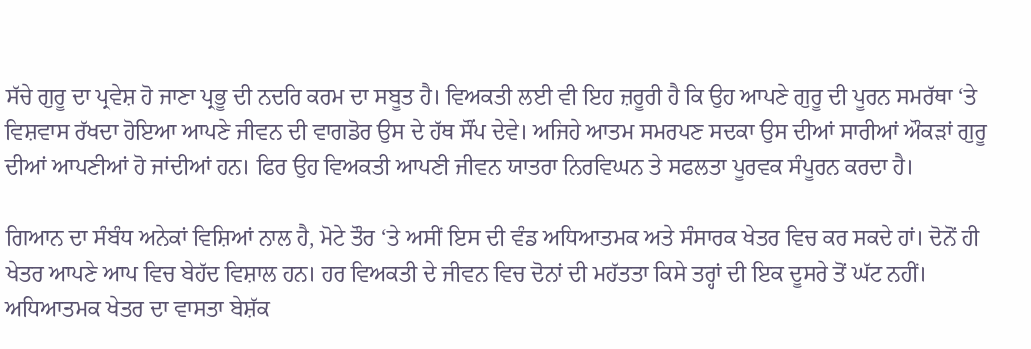ਸੱਚੇ ਗੁਰੂ ਦਾ ਪ੍ਰਵੇਸ਼ ਹੋ ਜਾਣਾ ਪ੍ਰਭੂ ਦੀ ਨਦਰਿ ਕਰਮ ਦਾ ਸਬੂਤ ਹੈ। ਵਿਅਕਤੀ ਲਈ ਵੀ ਇਹ ਜ਼ਰੂਰੀ ਹੈ ਕਿ ਉਹ ਆਪਣੇ ਗੁਰੂ ਦੀ ਪੂਰਨ ਸਮਰੱਥਾ ‘ਤੇ ਵਿਸ਼ਵਾਸ ਰੱਖਦਾ ਹੋਇਆ ਆਪਣੇ ਜੀਵਨ ਦੀ ਵਾਗਡੋਰ ਉਸ ਦੇ ਹੱਥ ਸੌਂਪ ਦੇਵੇ। ਅਜਿਹੇ ਆਤਮ ਸਮਰਪਣ ਸਦਕਾ ਉਸ ਦੀਆਂ ਸਾਰੀਆਂ ਔਕੜਾਂ ਗੁਰੂ ਦੀਆਂ ਆਪਣੀਆਂ ਹੋ ਜਾਂਦੀਆਂ ਹਨ। ਫਿਰ ਉਹ ਵਿਅਕਤੀ ਆਪਣੀ ਜੀਵਨ ਯਾਤਰਾ ਨਿਰਵਿਘਨ ਤੇ ਸਫਲਤਾ ਪੂਰਵਕ ਸੰਪੂਰਨ ਕਰਦਾ ਹੈ।

ਗਿਆਨ ਦਾ ਸੰਬੰਧ ਅਨੇਕਾਂ ਵਿਸ਼ਿਆਂ ਨਾਲ ਹੈ, ਮੋਟੇ ਤੌਰ ‘ਤੇ ਅਸੀਂ ਇਸ ਦੀ ਵੰਡ ਅਧਿਆਤਮਕ ਅਤੇ ਸੰਸਾਰਕ ਖੇਤਰ ਵਿਚ ਕਰ ਸਕਦੇ ਹਾਂ। ਦੋਨੋਂ ਹੀ ਖੇਤਰ ਆਪਣੇ ਆਪ ਵਿਚ ਬੇਹੱਦ ਵਿਸ਼ਾਲ ਹਨ। ਹਰ ਵਿਅਕਤੀ ਦੇ ਜੀਵਨ ਵਿਚ ਦੋਨਾਂ ਦੀ ਮਹੱਤਤਾ ਕਿਸੇ ਤਰ੍ਹਾਂ ਦੀ ਇਕ ਦੂਸਰੇ ਤੋਂ ਘੱਟ ਨਹੀਂ। ਅਧਿਆਤਮਕ ਖੇਤਰ ਦਾ ਵਾਸਤਾ ਬੇਸ਼ੱਕ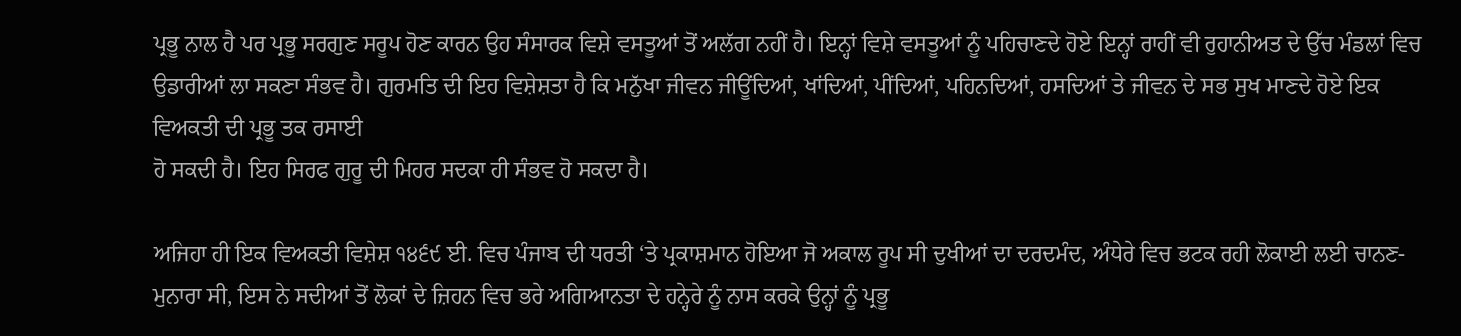ਪ੍ਰਭੂ ਨਾਲ ਹੈ ਪਰ ਪ੍ਰਭੂ ਸਰਗੁਣ ਸਰੂਪ ਹੋਣ ਕਾਰਨ ਉਹ ਸੰਸਾਰਕ ਵਿਸ਼ੇ ਵਸਤੂਆਂ ਤੋਂ ਅਲੱਗ ਨਹੀਂ ਹੈ। ਇਨ੍ਹਾਂ ਵਿਸ਼ੇ ਵਸਤੂਆਂ ਨੂੰ ਪਹਿਚਾਣਦੇ ਹੋਏ ਇਨ੍ਹਾਂ ਰਾਹੀਂ ਵੀ ਰੁਹਾਨੀਅਤ ਦੇ ਉੱਚ ਮੰਡਲਾਂ ਵਿਚ ਉਡਾਰੀਆਂ ਲਾ ਸਕਣਾ ਸੰਭਵ ਹੈ। ਗੁਰਮਤਿ ਦੀ ਇਹ ਵਿਸ਼ੇਸ਼ਤਾ ਹੈ ਕਿ ਮਨੁੱਖਾ ਜੀਵਨ ਜੀਊਂਦਿਆਂ, ਖਾਂਦਿਆਂ, ਪੀਂਦਿਆਂ, ਪਹਿਨਦਿਆਂ, ਹਸਦਿਆਂ ਤੇ ਜੀਵਨ ਦੇ ਸਭ ਸੁਖ ਮਾਣਦੇ ਹੋਏ ਇਕ ਵਿਅਕਤੀ ਦੀ ਪ੍ਰਭੂ ਤਕ ਰਸਾਈ
ਹੋ ਸਕਦੀ ਹੈ। ਇਹ ਸਿਰਫ ਗੁਰੂ ਦੀ ਮਿਹਰ ਸਦਕਾ ਹੀ ਸੰਭਵ ਹੋ ਸਕਦਾ ਹੈ।

ਅਜਿਹਾ ਹੀ ਇਕ ਵਿਅਕਤੀ ਵਿਸ਼ੇਸ਼ ੧੪੬੯ ਈ. ਵਿਚ ਪੰਜਾਬ ਦੀ ਧਰਤੀ ‘ਤੇ ਪ੍ਰਕਾਸ਼ਮਾਨ ਹੋਇਆ ਜੋ ਅਕਾਲ ਰੂਪ ਸੀ ਦੁਖੀਆਂ ਦਾ ਦਰਦਮੰਦ, ਅੰਧੇਰੇ ਵਿਚ ਭਟਕ ਰਹੀ ਲੋਕਾਈ ਲਈ ਚਾਨਣ-ਮੁਨਾਰਾ ਸੀ, ਇਸ ਨੇ ਸਦੀਆਂ ਤੋਂ ਲੋਕਾਂ ਦੇ ਜ਼ਿਹਨ ਵਿਚ ਭਰੇ ਅਗਿਆਨਤਾ ਦੇ ਹਨ੍ਹੇਰੇ ਨੂੰ ਨਾਸ ਕਰਕੇ ਉਨ੍ਹਾਂ ਨੂੰ ਪ੍ਰਭੂ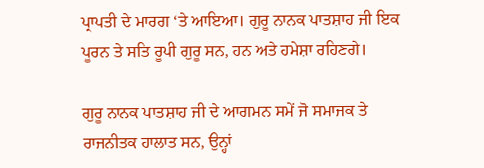ਪ੍ਰਾਪਤੀ ਦੇ ਮਾਰਗ ‘ਤੇ ਆਇਆ। ਗੁਰੂ ਨਾਨਕ ਪਾਤਸ਼ਾਹ ਜੀ ਇਕ ਪੂਰਨ ਤੇ ਸਤਿ ਰੂਪੀ ਗੁਰੂ ਸਨ, ਹਨ ਅਤੇ ਹਮੇਸ਼ਾ ਰਹਿਣਗੇ।

ਗੁਰੂ ਨਾਨਕ ਪਾਤਸ਼ਾਹ ਜੀ ਦੇ ਆਗਮਨ ਸਮੇਂ ਜੋ ਸਮਾਜਕ ਤੇ ਰਾਜਨੀਤਕ ਹਾਲਾਤ ਸਨ, ਉਨ੍ਹਾਂ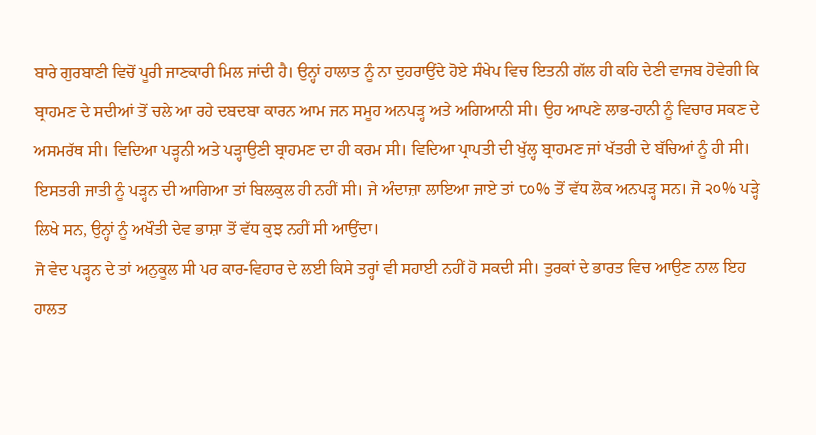ਬਾਰੇ ਗੁਰਬਾਣੀ ਵਿਚੋਂ ਪੂਰੀ ਜਾਣਕਾਰੀ ਮਿਲ ਜਾਂਦੀ ਹੈ। ਉਨ੍ਹਾਂ ਹਾਲਾਤ ਨੂੰ ਨਾ ਦੁਹਰਾਉਂਦੇ ਹੋਏ ਸੰਖੇਪ ਵਿਚ ਇਤਨੀ ਗੱਲ ਹੀ ਕਹਿ ਦੇਣੀ ਵਾਜਬ ਹੋਵੇਗੀ ਕਿ ਬ੍ਰਾਹਮਣ ਦੇ ਸਦੀਆਂ ਤੋਂ ਚਲੇ ਆ ਰਹੇ ਦਬਦਬਾ ਕਾਰਨ ਆਮ ਜਨ ਸਮੂਹ ਅਨਪੜ੍ਹ ਅਤੇ ਅਗਿਆਨੀ ਸੀ। ਉਹ ਆਪਣੇ ਲਾਭ-ਹਾਨੀ ਨੂੰ ਵਿਚਾਰ ਸਕਣ ਦੇ ਅਸਮਰੱਥ ਸੀ। ਵਿਦਿਆ ਪੜ੍ਹਨੀ ਅਤੇ ਪੜ੍ਹਾਉਣੀ ਬ੍ਰਾਹਮਣ ਦਾ ਹੀ ਕਰਮ ਸੀ। ਵਿਦਿਆ ਪ੍ਰਾਪਤੀ ਦੀ ਖੁੱਲ੍ਹ ਬ੍ਰਾਹਮਣ ਜਾਂ ਖੱਤਰੀ ਦੇ ਬੱਚਿਆਂ ਨੂੰ ਹੀ ਸੀ। ਇਸਤਰੀ ਜਾਤੀ ਨੂੰ ਪੜ੍ਹਨ ਦੀ ਆਗਿਆ ਤਾਂ ਬਿਲਕੁਲ ਹੀ ਨਹੀਂ ਸੀ। ਜੇ ਅੰਦਾਜ਼ਾ ਲਾਇਆ ਜਾਏ ਤਾਂ ੮੦% ਤੋਂ ਵੱਧ ਲੋਕ ਅਨਪੜ੍ਹ ਸਨ। ਜੋ ੨੦% ਪੜ੍ਹੇ ਲਿਖੇ ਸਨ, ਉਨ੍ਹਾਂ ਨੂੰ ਅਖੌਤੀ ਦੇਵ ਭਾਸ਼ਾ ਤੋਂ ਵੱਧ ਕੁਝ ਨਹੀਂ ਸੀ ਆਉਂਦਾ।
ਜੋ ਵੇਦ ਪੜ੍ਹਨ ਦੇ ਤਾਂ ਅਨੁਕੂਲ ਸੀ ਪਰ ਕਾਰ-ਵਿਹਾਰ ਦੇ ਲਈ ਕਿਸੇ ਤਰ੍ਹਾਂ ਵੀ ਸਹਾਈ ਨਹੀਂ ਹੋ ਸਕਦੀ ਸੀ। ਤੁਰਕਾਂ ਦੇ ਭਾਰਤ ਵਿਚ ਆਉਣ ਨਾਲ ਇਹ ਹਾਲਤ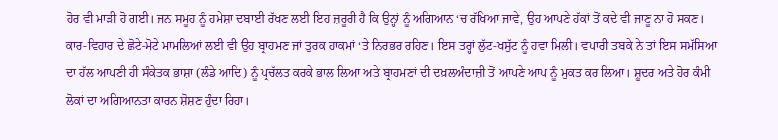ਹੋਰ ਵੀ ਮਾੜੀ ਹੋ ਗਈ। ਜਨ ਸਮੂਹ ਨੂੰ ਹਮੇਸ਼ਾ ਦਬਾਈ ਰੱਖਣ ਲਈ ਇਹ ਜ਼ਰੂਰੀ ਹੈ ਕਿ ਉਨ੍ਹਾਂ ਨੂੰ ਅਗਿਆਨ ‘ਚ ਰੱਖਿਆ ਜਾਵੇ, ਉਹ ਆਪਣੇ ਹੱਕਾਂ ਤੋਂ ਕਦੇ ਵੀ ਜਾਣੂ ਨਾ ਹੋ ਸਕਣ। ਕਾਰ-ਵਿਹਾਰ ਦੇ ਛੋਟੇ-ਮੋਟੇ ਮਾਮਲਿਆਂ ਲਈ ਵੀ ਉਹ ਬ੍ਰਾਹਮਣ ਜਾਂ ਤੁਰਕ ਹਾਕਮਾਂ ‘ਤੇ ਨਿਰਭਰ ਰਹਿਣ। ਇਸ ਤਰ੍ਹਾਂ ਲੁੱਟ-ਖਸੁੱਟ ਨੂੰ ਹਵਾ ਮਿਲੀ। ਵਪਾਰੀ ਤਬਕੇ ਨੇ ਤਾਂ ਇਸ ਸਮੱਸਿਆ ਦਾ ਹੱਲ ਆਪਣੀ ਹੀ ਸੰਕੇਤਕ ਭਾਸ਼ਾ (ਲੰਡੇ ਆਦਿ) ਨੂੰ ਪ੍ਰਚੱਲਤ ਕਰਕੇ ਭਾਲ ਲਿਆ ਅਤੇ ਬ੍ਰਾਹਮਣਾਂ ਦੀ ਦਖ਼ਲਅੰਦਾਜ਼ੀ ਤੋਂ ਆਪਣੇ ਆਪ ਨੂੰ ਮੁਕਤ ਕਰ ਲਿਆ। ਸ਼ੂਦਰ ਅਤੇ ਹੋਰ ਕੰਮੀ ਲੋਕਾਂ ਦਾ ਅਗਿਆਨਤਾ ਕਾਰਨ ਸ਼ੋਸ਼ਣ ਹੁੰਦਾ ਰਿਹਾ।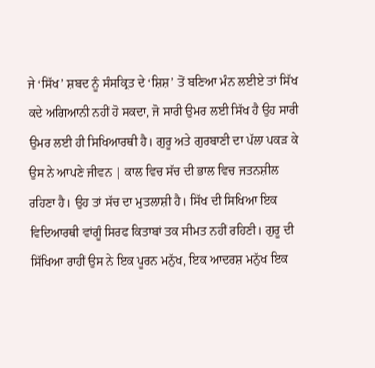ਜੇ ‘ਸਿੱਖ’ ਸ਼ਬਦ ਨੂੰ ਸੰਸਕ੍ਰਿਤ ਦੇ ‘ਸ਼ਿਸ਼’ ਤੋਂ ਬਣਿਆ ਮੰਨ ਲਈਏ ਤਾਂ ਸਿੱਖ ਕਦੇ ਅਗਿਆਨੀ ਨਹੀਂ ਹੋ ਸਕਦਾ, ਜੋ ਸਾਰੀ ਉਮਰ ਲਈ ਸਿੱਖ ਹੈ ਉਹ ਸਾਰੀ ਉਮਰ ਲਈ ਹੀ ਸਿਖਿਆਰਥੀ ਹੈ। ਗੁਰੂ ਅਤੇ ਗੁਰਬਾਣੀ ਦਾ ਪੱਲਾ ਪਕੜ ਕੇ ਉਸ ਨੇ ਆਪਣੇ ਜੀਵਨ | ਕਾਲ ਵਿਚ ਸੱਚ ਦੀ ਭਾਲ ਵਿਚ ਜਤਨਸ਼ੀਲ ਰਹਿਣਾ ਹੈ। ਉਹ ਤਾਂ ਸੱਚ ਦਾ ਮੁਤਲਾਸ਼ੀ ਹੈ। ਸਿੱਖ ਦੀ ਸਿਖਿਆ ਇਕ ਵਿਦਿਆਰਥੀ ਵਾਂਗੂੰ ਸਿਰਫ ਕਿਤਾਬਾਂ ਤਕ ਸੀਮਤ ਨਹੀਂ ਰਹਿਣੀ। ਗੁਰੂ ਦੀ ਸਿੱਖਿਆ ਰਾਹੀਂ ਉਸ ਨੇ ਇਕ ਪੂਰਨ ਮਨੁੱਖ, ਇਕ ਆਦਰਸ਼ ਮਨੁੱਖ ਇਕ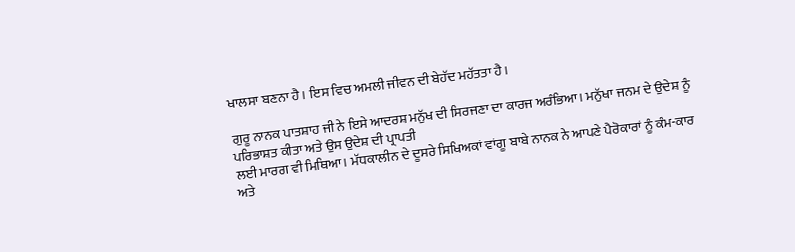ਖਾਲਸਾ ਬਣਨਾ ਹੈ। ਇਸ ਵਿਚ ਅਮਲੀ ਜੀਵਨ ਦੀ ਬੇਹੱਦ ਮਹੱਤਤਾ ਹੈ।

ਗੁਰੂ ਨਾਨਕ ਪਾਤਸ਼ਾਹ ਜੀ ਨੇ ਇਸੇ ਆਦਰਸ਼ ਮਨੁੱਖ ਦੀ ਸਿਰਜਣਾ ਦਾ ਕਾਰਜ ਅਰੰਭਿਆ। ਮਨੁੱਖਾ ਜਨਮ ਦੇ ਉਦੇਸ਼ ਨੂੰ ਪਰਿਭਾਸ਼ਤ ਕੀਤਾ ਅਤੇ ਉਸ ਉਦੇਸ਼ ਦੀ ਪ੍ਰਾਪਤੀ
ਲਈ ਮਾਰਗ ਵੀ ਮਿਥਿਆ। ਮੱਧਕਾਲੀਨ ਦੇ ਦੂਸਰੇ ਸਿਖਿਅਕਾਂ ਵਾਂਗੂ ਬਾਬੇ ਨਾਨਕ ਨੇ ਆਪਣੇ ਪੈਰੋਕਾਰਾਂ ਨੂੰ ਕੰਮ-ਕਾਰ ਅਤੇ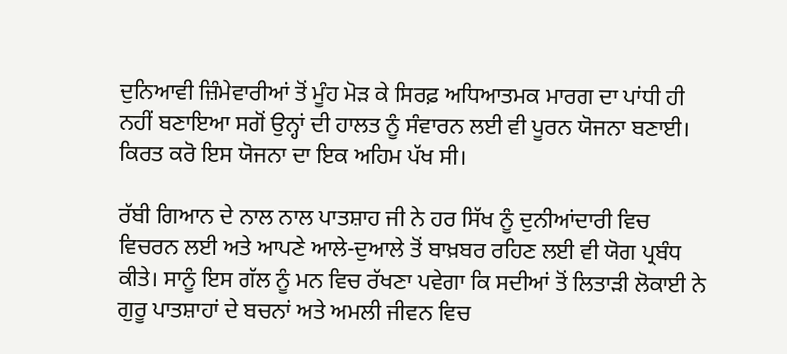ਦੁਨਿਆਵੀ ਜ਼ਿੰਮੇਵਾਰੀਆਂ ਤੋਂ ਮੂੰਹ ਮੋੜ ਕੇ ਸਿਰਫ਼ ਅਧਿਆਤਮਕ ਮਾਰਗ ਦਾ ਪਾਂਧੀ ਹੀ ਨਹੀਂ ਬਣਾਇਆ ਸਗੋਂ ਉਨ੍ਹਾਂ ਦੀ ਹਾਲਤ ਨੂੰ ਸੰਵਾਰਨ ਲਈ ਵੀ ਪੂਰਨ ਯੋਜਨਾ ਬਣਾਈ। ਕਿਰਤ ਕਰੋ ਇਸ ਯੋਜਨਾ ਦਾ ਇਕ ਅਹਿਮ ਪੱਖ ਸੀ।

ਰੱਬੀ ਗਿਆਨ ਦੇ ਨਾਲ ਨਾਲ ਪਾਤਸ਼ਾਹ ਜੀ ਨੇ ਹਰ ਸਿੱਖ ਨੂੰ ਦੁਨੀਆਂਦਾਰੀ ਵਿਚ ਵਿਚਰਨ ਲਈ ਅਤੇ ਆਪਣੇ ਆਲੇ-ਦੁਆਲੇ ਤੋਂ ਬਾਖ਼ਬਰ ਰਹਿਣ ਲਈ ਵੀ ਯੋਗ ਪ੍ਰਬੰਧ ਕੀਤੇ। ਸਾਨੂੰ ਇਸ ਗੱਲ ਨੂੰ ਮਨ ਵਿਚ ਰੱਖਣਾ ਪਵੇਗਾ ਕਿ ਸਦੀਆਂ ਤੋਂ ਲਿਤਾੜੀ ਲੋਕਾਈ ਨੇ ਗੁਰੂ ਪਾਤਸ਼ਾਹਾਂ ਦੇ ਬਚਨਾਂ ਅਤੇ ਅਮਲੀ ਜੀਵਨ ਵਿਚ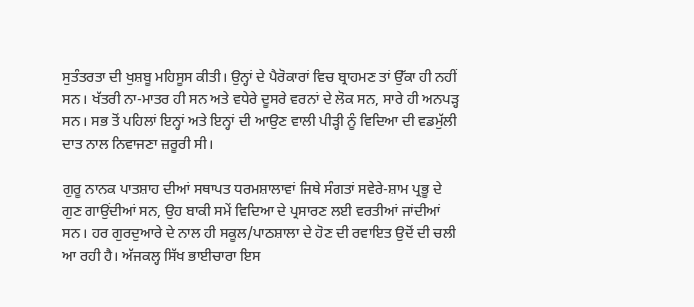ਸੁਤੰਤਰਤਾ ਦੀ ਖੁਸ਼ਬੂ ਮਹਿਸੂਸ ਕੀਤੀ। ਉਨ੍ਹਾਂ ਦੇ ਪੈਰੋਕਾਰਾਂ ਵਿਚ ਬ੍ਰਾਹਮਣ ਤਾਂ ਉੱਕਾ ਹੀ ਨਹੀਂ ਸਨ। ਖੱਤਰੀ ਨਾ-ਮਾਤਰ ਹੀ ਸਨ ਅਤੇ ਵਧੇਰੇ ਦੂਸਰੇ ਵਰਨਾਂ ਦੇ ਲੋਕ ਸਨ, ਸਾਰੇ ਹੀ ਅਨਪੜ੍ਹ ਸਨ। ਸਭ ਤੋਂ ਪਹਿਲਾਂ ਇਨ੍ਹਾਂ ਅਤੇ ਇਨ੍ਹਾਂ ਦੀ ਆਉਣ ਵਾਲੀ ਪੀੜ੍ਹੀ ਨੂੰ ਵਿਦਿਆ ਦੀ ਵਡਮੁੱਲੀ ਦਾਤ ਨਾਲ ਨਿਵਾਜਣਾ ਜ਼ਰੂਰੀ ਸੀ।

ਗੁਰੂ ਨਾਨਕ ਪਾਤਸ਼ਾਹ ਦੀਆਂ ਸਥਾਪਤ ਧਰਮਸ਼ਾਲਾਵਾਂ ਜਿਥੇ ਸੰਗਤਾਂ ਸਵੇਰੇ-ਸ਼ਾਮ ਪ੍ਰਭੂ ਦੇ ਗੁਣ ਗਾਉਂਦੀਆਂ ਸਨ, ਉਹ ਬਾਕੀ ਸਮੇਂ ਵਿਦਿਆ ਦੇ ਪ੍ਰਸਾਰਣ ਲਈ ਵਰਤੀਆਂ ਜਾਂਦੀਆਂ ਸਨ। ਹਰ ਗੁਰਦੁਆਰੇ ਦੇ ਨਾਲ ਹੀ ਸਕੂਲ/ਪਾਠਸ਼ਾਲਾ ਦੇ ਹੋਣ ਦੀ ਰਵਾਇਤ ਉਦੋਂ ਦੀ ਚਲੀ ਆ ਰਹੀ ਹੈ। ਅੱਜਕਲ੍ਹ ਸਿੱਖ ਭਾਈਚਾਰਾ ਇਸ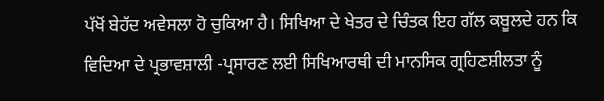ਪੱਖੋਂ ਬੇਹੱਦ ਅਵੇਸਲਾ ਹੋ ਚੁਕਿਆ ਹੈ। ਸਿਖਿਆ ਦੇ ਖੇਤਰ ਦੇ ਚਿੰਤਕ ਇਹ ਗੱਲ ਕਬੂਲਦੇ ਹਨ ਕਿ ਵਿਦਿਆ ਦੇ ਪ੍ਰਭਾਵਸ਼ਾਲੀ -ਪ੍ਰਸਾਰਣ ਲਈ ਸਿਖਿਆਰਥੀ ਦੀ ਮਾਨਸਿਕ ਗ੍ਰਹਿਣਸ਼ੀਲਤਾ ਨੂੰ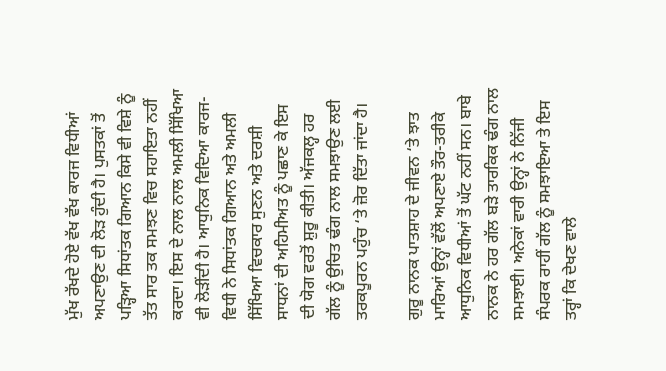ਮੁੱਖ ਰੱਖਦੇ ਹੋਏ ਵੱਖ ਵੱਖ ਕਾਰਜ ਵਿਧੀਆਂ ਅਪਣਾਉਣ ਦੀ ਲੋੜ ਹੁੰਦੀ ਹੈ। ਪੁਸਤਕਾਂ ਤੋਂ ਪੜ੍ਹਿਆ ਸਿਧਾਂਤਕ ਗਿਆਨ ਕਿਸੇ ਵੀ ਵਿਸ਼ੇ ਨੂੰ ਤੱਤ ਸਾਰ ਤਕ ਸਮਝਣ ਵਿਚ ਸਹਾਇਤਾ ਨਹੀਂ ਕਰਦਾ। ਇਸ ਦੇ ਨਾਲ ਨਾਲ ਅਮਲੀ ਸਿੱਖਿਆ ਵੀ ਲੋੜੀਂਦੀ ਹੈ। ਆਧੁਨਿਕ ਵਿਦਿਆ ਕਾਰਜ-ਵਿਧੀ ਨੇ ਸਿਧਾਂਤਕ ਗਿਆਨ ਅਤੇ ਅਮਲੀ ਸਿੱਖਿਆ ਵਿਚਕਾਰ ਸੁਣਨ ਅਤੇ ਦਰਸ਼ੀ ਸਾਧਨਾਂ ਦੀ ਅਹਿਮੀਅਤ ਨੂੰ ਪਛਾਣ ਕੇ ਇਸ ਦੀ ਯੋਗ ਵਰਤੋਂ ਸ਼ੁਰੂ ਕੀਤੀ। ਅੱਜਕਲ੍ਹ ਹਰ ਗੱਲ ਨੂੰ ਉਚਿਤ ਢੰਗ ਨਾਲ ਸਮਝਾਉਣ ਲਈ ਤਰਕਪੂਰਨ ਪਹੁੰਚ ‘ਤੇ ਜ਼ੋਰ ਦਿੱਤਾ ਜਾਂਦਾ ਹੈ।

ਗੁਰੂ ਨਾਨਕ ਪਾਤਸ਼ਾਹ ਦੇ ਜੀਵਨ ‘ਤੇ ਝਾਤ ਮਾਰਿਆਂ ਉਨ੍ਹਾਂ ਵੱਲੋਂ ਅਪਣਾਏ ਤੌਰ-ਤਰੀਕੇ ਆਧੁਨਿਕ ਵਿਧੀਆਂ ਤੋਂ ਘੱਟ ਨਹੀਂ ਸਨ। ਬਾਬੇ ਨਾਨਕ ਨੇ ਹਰ ਗੱਲ ਬੜੇ ਤਾਰਕਿਕ ਢੰਗ ਨਾਲ ਸਮਝਾਈ। ਅਨੇਕਾਂ ਵਾਰੀ ਉਨ੍ਹਾਂ ਨੇ ਨਿੱਜੀ ਸੰਪਰਕ ਰਾਹੀਂ ਗੱਲ ਨੂੰ ਸਮਝਾਇਆ ਤੇ ਇਸ ਤਰ੍ਹਾਂ ਕਿ ਦੇਖਣ ਵਾਲੇ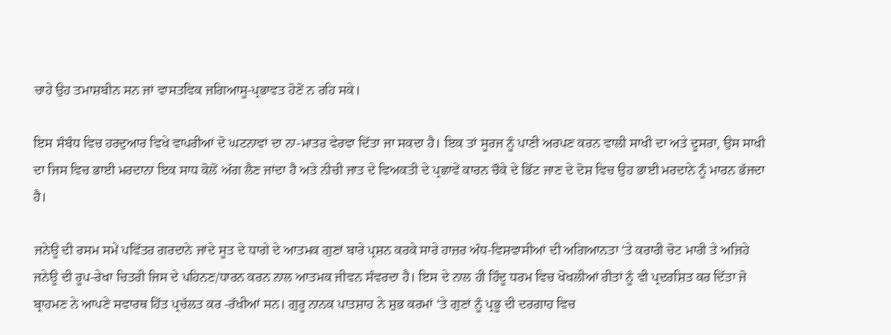ਚਾਹੇ ਉਹ ਤਮਾਸ਼ਬੀਨ ਸਨ ਜਾਂ ਵਾਸਤਵਿਕ ਜਗਿਆਸੂ-ਪ੍ਰਭਾਵਤ ਹੋਣੋਂ ਨ ਰਹਿ ਸਕੇ।

ਇਸ ਸੰਬੰਧ ਵਿਚ ਹਰਦੁਆਰ ਵਿਖੇ ਵਾਪਰੀਆਂ ਦੋ ਘਟਨਾਵਾਂ ਦਾ ਨਾ-ਮਾਤਰ ਵੇਰਵਾ ਦਿੱਤਾ ਜਾ ਸਕਦਾ ਹੈ। ਇਕ ਤਾਂ ਸੂਰਜ ਨੂੰ ਪਾਣੀ ਅਰਪਣ ਕਰਨ ਵਾਲੀ ਸਾਖੀ ਦਾ ਅਤੇ ਦੂਸਰਾ, ਉਸ ਸਾਖੀ ਦਾ ਜਿਸ ਵਿਚ ਭਾਈ ਮਰਦਾਨਾ ਇਕ ਸਾਧ ਕੋਲੋਂ ਅੱਗ ਲੈਣ ਜਾਂਦਾ ਹੈ ਅਤੇ ਨੀਚੀ ਜਾਤ ਦੇ ਵਿਅਕਤੀ ਦੇ ਪ੍ਰਛਾਵੇਂ ਕਾਰਨ ਚੌਕੇ ਦੇ ਭਿੱਟ ਜਾਣ ਦੇ ਦੋਸ਼ ਵਿਚ ਉਹ ਭਾਈ ਮਰਦਾਨੇ ਨੂੰ ਮਾਰਨ ਭੱਜਦਾ ਹੈ।

ਜਨੇਊ ਦੀ ਰਸਮ ਸਮੇਂ ਪਵਿੱਤਰ ਗਰਦਾਨੇ ਜਾਂਦੇ ਸੂਤ ਦੇ ਧਾਗੇ ਦੇ ਆਤਮਕ ਗੁਣਾਂ ਬਾਰੇ ਪ੍ਰਸ਼ਨ ਕਰਕੇ ਸਾਰੇ ਹਾਜ਼ਰ ਅੰਧ-ਵਿਸ਼ਵਾਸੀਆਂ ਦੀ ਅਗਿਆਨਤਾ ‘ਤੇ ਕਰਾਰੀ ਚੋਟ ਮਾਰੀ ਤੇ ਅਜਿਹੇ ਜਨੇਊ ਦੀ ਰੂਪ-ਰੇਖਾ ਚਿਤਰੀ ਜਿਸ ਦੇ ਪਹਿਨਣ/ਧਾਰਨ ਕਰਨ ਨਾਲ ਆਤਮਕ ਜੀਵਨ ਸੰਵਰਦਾ ਹੈ। ਇਸ ਦੇ ਨਾਲ ਹੀ ਹਿੰਦੂ ਧਰਮ ਵਿਚ ਖੋਖਲੀਆਂ ਰੀਤਾਂ ਨੂੰ ਵੀ ਪ੍ਰਦਰਸ਼ਿਤ ਕਰ ਦਿੱਤਾ ਜੋ ਬ੍ਰਾਹਮਣ ਨੇ ਆਪਣੇ ਸਵਾਰਥ ਹਿੱਤ ਪ੍ਰਚੱਲਤ ਕਰ -ਰੱਖੀਆਂ ਸਨ। ਗੁਰੂ ਨਾਨਕ ਪਾਤਸ਼ਾਹ ਨੇ ਸ਼ੁਭ ਕਰਮਾਂ ‘ਤੇ ਗੁਣਾਂ ਨੂੰ ਪ੍ਰਭੂ ਦੀ ਦਰਗਾਹ ਵਿਚ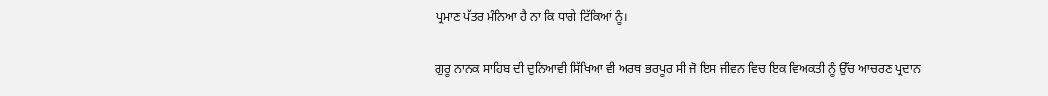ਪ੍ਰਮਾਣ ਪੱਤਰ ਮੰਨਿਆ ਹੈ ਨਾ ਕਿ ਧਾਗੇ ਟਿੱਕਿਆਂ ਨੂੰ।

ਗੁਰੂ ਨਾਨਕ ਸਾਹਿਬ ਦੀ ਦੁਨਿਆਵੀ ਸਿੱਖਿਆ ਵੀ ਅਰਥ ਭਰਪੂਰ ਸੀ ਜੋ ਇਸ ਜੀਵਨ ਵਿਚ ਇਕ ਵਿਅਕਤੀ ਨੂੰ ਉੱਚ ਆਚਰਣ ਪ੍ਰਦਾਨ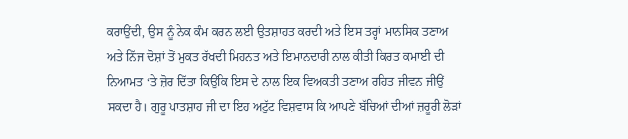ਕਰਾਉਂਦੀ, ਉਸ ਨੂੰ ਨੇਕ ਕੰਮ ਕਰਨ ਲਈ ਉਤਸ਼ਾਹਤ ਕਰਦੀ ਅਤੇ ਇਸ ਤਰ੍ਹਾਂ ਮਾਨਸਿਕ ਤਣਾਅ ਅਤੇ ਨਿੱਜ ਦੋਸ਼ਾਂ ਤੋਂ ਮੁਕਤ ਰੱਖਦੀ ਮਿਹਨਤ ਅਤੇ ਇਮਾਨਦਾਰੀ ਨਾਲ ਕੀਤੀ ਕਿਰਤ ਕਮਾਈ ਦੀ ਨਿਆਮਤ ‘ਤੇ ਜ਼ੋਰ ਦਿੱਤਾ ਕਿਉਂਕਿ ਇਸ ਦੇ ਨਾਲ ਇਕ ਵਿਅਕਤੀ ਤਣਾਅ ਰਹਿਤ ਜੀਵਨ ਜੀਉਂ ਸਕਦਾ ਹੈ। ਗੁਰੂ ਪਾਤਸ਼ਾਹ ਜੀ ਦਾ ਇਹ ਅਟੁੱਟ ਵਿਸ਼ਵਾਸ ਕਿ ਆਪਣੇ ਬੱਚਿਆਂ ਦੀਆਂ ਜ਼ਰੂਰੀ ਲੋੜਾਂ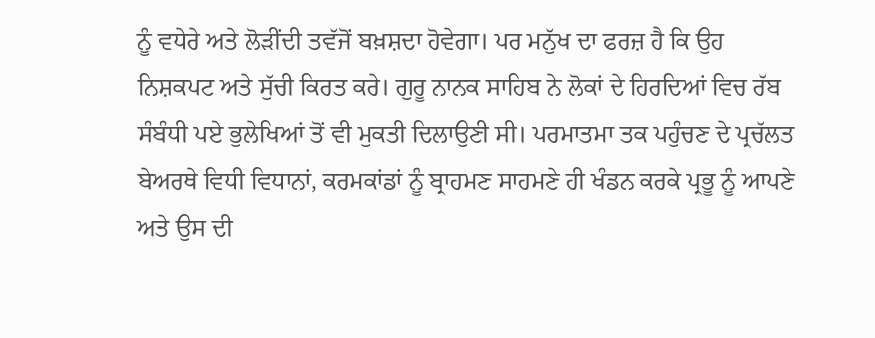ਨੂੰ ਵਧੇਰੇ ਅਤੇ ਲੋੜੀਂਦੀ ਤਵੱਜੋਂ ਬਖ਼ਸ਼ਦਾ ਹੋਵੇਗਾ। ਪਰ ਮਨੁੱਖ ਦਾ ਫਰਜ਼ ਹੈ ਕਿ ਉਹ ਨਿਸ਼ਕਪਟ ਅਤੇ ਸੁੱਚੀ ਕਿਰਤ ਕਰੇ। ਗੁਰੂ ਨਾਨਕ ਸਾਹਿਬ ਨੇ ਲੋਕਾਂ ਦੇ ਹਿਰਦਿਆਂ ਵਿਚ ਰੱਬ ਸੰਬੰਧੀ ਪਏ ਭੁਲੇਖਿਆਂ ਤੋਂ ਵੀ ਮੁਕਤੀ ਦਿਲਾਉਣੀ ਸੀ। ਪਰਮਾਤਮਾ ਤਕ ਪਹੁੰਚਣ ਦੇ ਪ੍ਰਚੱਲਤ ਬੇਅਰਥੇ ਵਿਧੀ ਵਿਧਾਨਾਂ, ਕਰਮਕਾਂਡਾਂ ਨੂੰ ਬ੍ਰਾਹਮਣ ਸਾਹਮਣੇ ਹੀ ਖੰਡਨ ਕਰਕੇ ਪ੍ਰਭੂ ਨੂੰ ਆਪਣੇ ਅਤੇ ਉਸ ਦੀ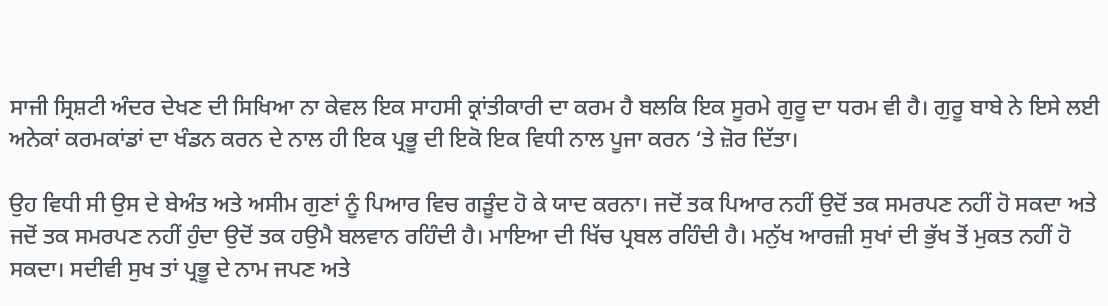ਸਾਜੀ ਸ੍ਰਿਸ਼ਟੀ ਅੰਦਰ ਦੇਖਣ ਦੀ ਸਿਖਿਆ ਨਾ ਕੇਵਲ ਇਕ ਸਾਹਸੀ ਕ੍ਰਾਂਤੀਕਾਰੀ ਦਾ ਕਰਮ ਹੈ ਬਲਕਿ ਇਕ ਸੂਰਮੇ ਗੁਰੂ ਦਾ ਧਰਮ ਵੀ ਹੈ। ਗੁਰੂ ਬਾਬੇ ਨੇ ਇਸੇ ਲਈ ਅਨੇਕਾਂ ਕਰਮਕਾਂਡਾਂ ਦਾ ਖੰਡਨ ਕਰਨ ਦੇ ਨਾਲ ਹੀ ਇਕ ਪ੍ਰਭੂ ਦੀ ਇਕੋ ਇਕ ਵਿਧੀ ਨਾਲ ਪੂਜਾ ਕਰਨ ‘ਤੇ ਜ਼ੋਰ ਦਿੱਤਾ।

ਉਹ ਵਿਧੀ ਸੀ ਉਸ ਦੇ ਬੇਅੰਤ ਅਤੇ ਅਸੀਮ ਗੁਣਾਂ ਨੂੰ ਪਿਆਰ ਵਿਚ ਗੜੂੰਦ ਹੋ ਕੇ ਯਾਦ ਕਰਨਾ। ਜਦੋਂ ਤਕ ਪਿਆਰ ਨਹੀਂ ਉਦੋਂ ਤਕ ਸਮਰਪਣ ਨਹੀਂ ਹੋ ਸਕਦਾ ਅਤੇ ਜਦੋਂ ਤਕ ਸਮਰਪਣ ਨਹੀਂ ਹੁੰਦਾ ਉਦੋਂ ਤਕ ਹਉਮੈ ਬਲਵਾਨ ਰਹਿੰਦੀ ਹੈ। ਮਾਇਆ ਦੀ ਖਿੱਚ ਪ੍ਰਬਲ ਰਹਿੰਦੀ ਹੈ। ਮਨੁੱਖ ਆਰਜ਼ੀ ਸੁਖਾਂ ਦੀ ਭੁੱਖ ਤੋਂ ਮੁਕਤ ਨਹੀਂ ਹੋ ਸਕਦਾ। ਸਦੀਵੀ ਸੁਖ ਤਾਂ ਪ੍ਰਭੂ ਦੇ ਨਾਮ ਜਪਣ ਅਤੇ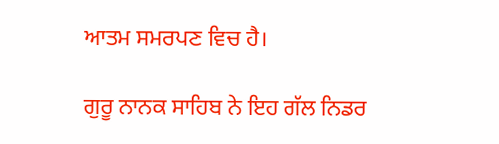ਆਤਮ ਸਮਰਪਣ ਵਿਚ ਹੈ।

ਗੁਰੂ ਨਾਨਕ ਸਾਹਿਬ ਨੇ ਇਹ ਗੱਲ ਨਿਡਰ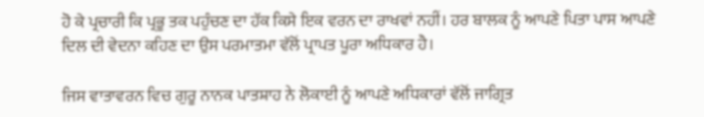ਹੋ ਕੇ ਪ੍ਰਚਾਰੀ ਕਿ ਪ੍ਰਭੂ ਤਕ ਪਹੁੰਚਣ ਦਾ ਹੱਕ ਕਿਸੇ ਇਕ ਵਰਨ ਦਾ ਰਾਖਵਾਂ ਨਹੀਂ। ਹਰ ਬਾਲਕ ਨੂੰ ਆਪਣੇ ਪਿਤਾ ਪਾਸ ਆਪਣੇ ਦਿਲ ਦੀ ਵੇਦਨਾ ਕਹਿਣ ਦਾ ਉਸ ਪਰਮਾਤਮਾ ਵੱਲੋਂ ਪ੍ਰਾਪਤ ਪੂਰਾ ਅਧਿਕਾਰ ਹੈ।

ਜਿਸ ਵਾਤਾਵਰਨ ਵਿਚ ਗੁਰੂ ਨਾਨਕ ਪਾਤਸ਼ਾਹ ਨੇ ਲੋਕਾਈ ਨੂੰ ਆਪਣੇ ਅਧਿਕਾਰਾਂ ਵੱਲੋਂ ਜਾਗ੍ਰਿਤ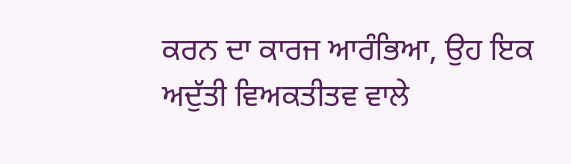ਕਰਨ ਦਾ ਕਾਰਜ ਆਰੰਭਿਆ, ਉਹ ਇਕ ਅਦੁੱਤੀ ਵਿਅਕਤੀਤਵ ਵਾਲੇ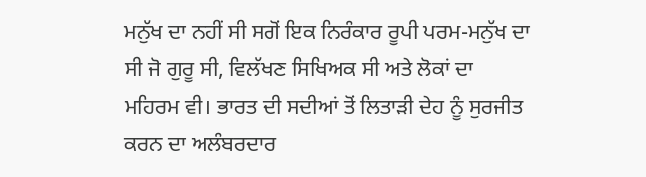ਮਨੁੱਖ ਦਾ ਨਹੀਂ ਸੀ ਸਗੋਂ ਇਕ ਨਿਰੰਕਾਰ ਰੂਪੀ ਪਰਮ-ਮਨੁੱਖ ਦਾ ਸੀ ਜੋ ਗੁਰੂ ਸੀ, ਵਿਲੱਖਣ ਸਿਖਿਅਕ ਸੀ ਅਤੇ ਲੋਕਾਂ ਦਾ ਮਹਿਰਮ ਵੀ। ਭਾਰਤ ਦੀ ਸਦੀਆਂ ਤੋਂ ਲਿਤਾੜੀ ਦੇਹ ਨੂੰ ਸੁਰਜੀਤ ਕਰਨ ਦਾ ਅਲੰਬਰਦਾਰ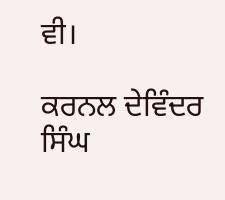ਵੀ।

ਕਰਨਲ ਦੇਵਿੰਦਰ ਸਿੰਘ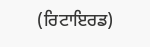(ਰਿਟਾਇਰਡ)